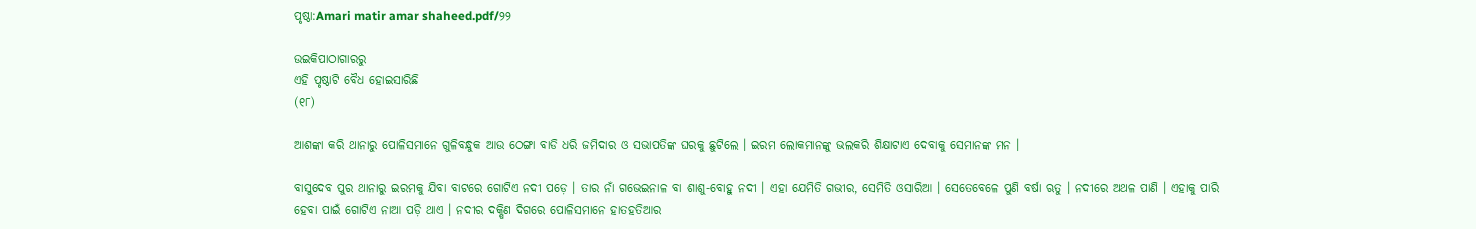ପୃଷ୍ଠା:Amari matir amar shaheed.pdf/୨୨

ଉଇକିପାଠାଗାର‌ରୁ
ଏହି ପୃଷ୍ଠାଟି ବୈଧ ହୋଇସାରିଛି
(୧୮)

ଆଶଙ୍କା କରି ଥାନାରୁ ପୋଳିସମାନେ ଗୁଳିବନ୍ଧୁକ ଆଉ ଠେଙ୍ଗା ବାଡି ଧରି ଜମିଦାର ଓ ସଭାପତିଙ୍କ ଘରକୁ ଛୁଟିଲେ । ଇରମ ଲୋକମାନଙ୍କୁ ଭଲକରି ଶିକ୍ଷାଟାଏ ଦେବାକୁ ସେମାନ‌ଙ୍କ ମନ ।

ବାସୁଦେବ ପୁର ଥାନାରୁ ଇରମକୁ ଯିବା ବାଟରେ ଗୋଟିଏ ନଦୀ ପଡ଼େ । ତାର ନାଁ ଗଭେଇନାଳ ବା ଶାଶୁ-ବୋହୁ ନଦୀ । ଏହା ଯେମିତି ଗଭୀର, ସେମିତି ଓସାରିଆ । ସେତେବେଳେ ପୁଣି ବର୍ଷା ଋତୁ । ନଦୀରେ ଅଥଳ ପାଣି । ଏହାକୁ ପାରି ହେବା ପାଇଁ ଗୋଟିଏ ନାଆ ପଡ଼ି ଥାଏ । ନଦୀର ଦକ୍ଷିଣ ଦିଗରେ ପୋଳିସମାନେ ହାତହତିଆର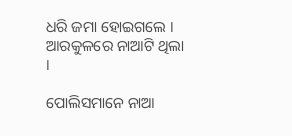ଧରି ଜମା ହୋଇଗଲେ । ଆରକୁଳରେ ନାଆଟି ଥିଲା ।

ପୋଲିସମାନେ ନାଆ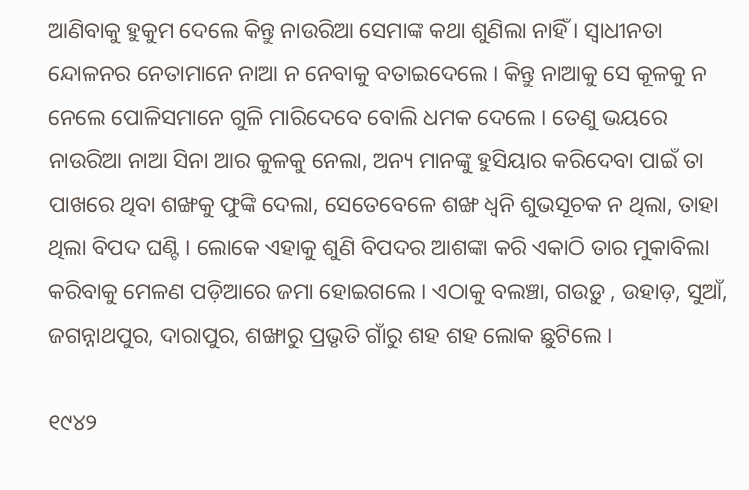ଆଣିବାକୁ ହୁକୁମ ଦେଲେ କିନ୍ତୁ ନାଉରିଆ ସେମାଙ୍କ କଥା ଶୁଣିଲା ନାହିଁ । ସ୍ୱାଧୀନତା ନ୍ଦୋଳନର ନେତାମାନେ ନାଆ ନ ନେବାକୁ ବତାଇଦେଲେ । କିନ୍ତୁ ନାଆକୁ ସେ କୂଳକୁ ନ ନେଲେ ପୋଳିସମାନେ ଗୁଳି ମାରିଦେବେ ବୋଲି ଧମକ ଦେଲେ । ତେଣୁ ଭୟରେ ନାଉରିଆ ନାଆ ସିନା ଆର କୁଳକୁ ନେଲା, ଅନ୍ୟ ମାନଙ୍କୁ ହୁସିୟାର କରିଦେବା ପାଇଁ ତା ପାଖରେ ଥିବା ଶଙ୍ଖକୁ ଫୁଙ୍କି ଦେଲା, ସେତେବେଳେ ଶଙ୍ଖ ଧ୍ୱନି ଶୁଭସୂଚକ ନ ଥିଲା, ତାହା ଥିଲା ବିପଦ ଘଣ୍ଟି । ଲୋକେ ଏହାକୁ ଶୁଣି ବିପଦର ଆଶଙ୍କା କରି ଏକାଠି ତାର ମୁକାବିଲା କରିବାକୁ ମେଳଣ ପଡ଼ିଆରେ ଜମା ହୋଇଗଲେ । ଏଠାକୁ ବଲଞ୍ଚା, ଗଉ‌ଡ଼ୁ , ଉହାଡ଼, ସୁଆଁ, ଜଗନ୍ନାଥପୁର, ଦାରାପୁର, ଶଙ୍ଖାରୁ ପ୍ରଭୃତି ଗାଁରୁ ଶହ ଶହ ଲୋକ ଛୁଟିଲେ ।

୧୯୪୨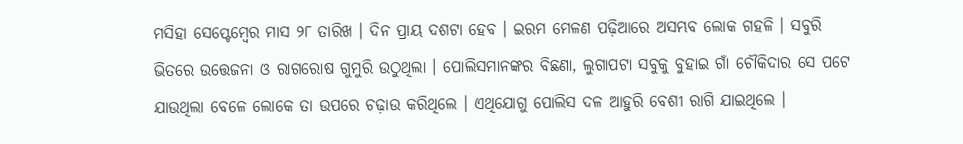ମସିହା ସେପ୍ଟେମ୍ବେର ମାସ ୨୮ ତାରିଖ । ଦିନ ପ୍ରାୟ ଦଶଟା ହେବ । ଇରମ ମେଳଣ ପଢ଼ିଆରେ ଅସମ୍ଭବ ଲୋକ ଗହଳି । ସବୁରି ଭିତରେ ଉତ୍ତେଜନା ଓ ରାଗରୋଷ ଗୁମୁରି ଉଠୁଥିଲା । ପୋଲିସମାନଙ୍କର ବିଛଣା, ଲୁଗାପଟା ସବୁକୁ ବୁହାଇ ଗାଁ ଚୌକିଦାର ସେ ପଟେ ଯାଉଥିଲା ବେଳେ ଲୋକେ ତା ଉପରେ ଚଢ଼ାଉ କରିଥିଲେ । ଏଥିଯୋଗୁ ପୋଲିସ ଦଳ ଆହୁରି ବେଶୀ ରାଗି ଯାଇଥିଲେ ।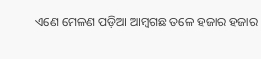ଏଣେ ମେଳଣ ପଡ଼ିଆ ଆମ୍ବଗଛ ତଳେ ହଜାର ହଜାର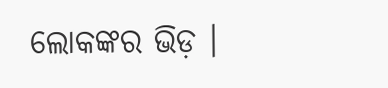ଲୋକଙ୍କର ଭିଡ଼ ।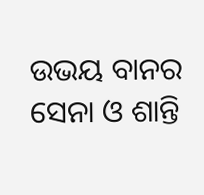ଉଭୟ ବାନର ସେନା ଓ ଶାନ୍ତି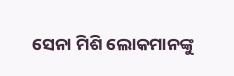ସେନା ମିଶି ଲୋକମାନଙ୍କୁ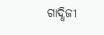ଗାଦ୍ଧିଜୀ